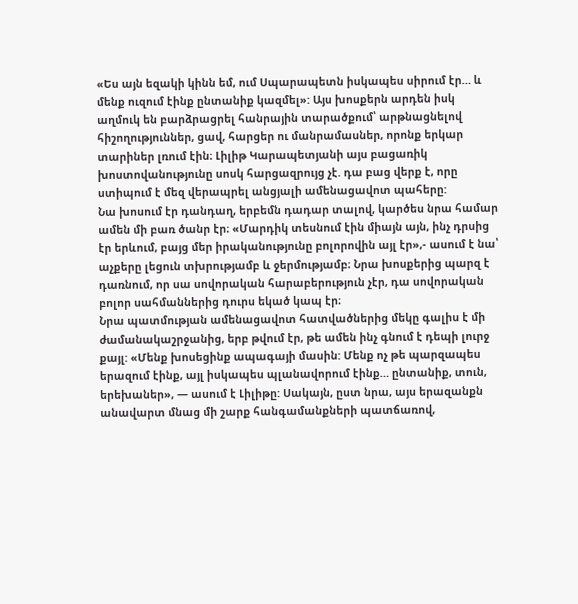«Ես այն եզակի կինն եմ, ում Սպարապետն իսկապես սիրում էր… և մենք ուզում էինք ընտանիք կազմել»: Այս խոսքերն արդեն իսկ աղմուկ են բարձրացրել հանրային տարածքում՝ արթնացնելով հիշողություններ, ցավ, հարցեր ու մանրամասներ, որոնք երկար տարիներ լռում էին։ Լիլիթ Կարապետյանի այս բացառիկ խոստովանությունը սոսկ հարցազրույց չէ. դա բաց վերք է, որը ստիպում է մեզ վերապրել անցյալի ամենացավոտ պահերը:
Նա խոսում էր դանդաղ, երբեմն դադար տալով, կարծես նրա համար ամեն մի բառ ծանր էր։ «Մարդիկ տեսնում էին միայն այն, ինչ դրսից էր երևում, բայց մեր իրականությունը բոլորովին այլ էր»,- ասում է նա՝ աչքերը լեցուն տխրությամբ և ջերմությամբ։ Նրա խոսքերից պարզ է դառնում, որ սա սովորական հարաբերություն չէր, դա սովորական բոլոր սահմաններից դուրս եկած կապ էր։
Նրա պատմության ամենացավոտ հատվածներից մեկը գալիս է մի ժամանակաշրջանից, երբ թվում էր, թե ամեն ինչ գնում է դեպի լուրջ քայլ: «Մենք խոսեցինք ապագայի մասին: Մենք ոչ թե պարզապես երազում էինք, այլ իսկապես պլանավորում էինք… ընտանիք, տուն, երեխաներ», — ասում է Լիլիթը: Սակայն, ըստ նրա, այս երազանքն անավարտ մնաց մի շարք հանգամանքների պատճառով,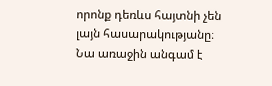որոնք դեռևս հայտնի չեն լայն հասարակությանը։
Նա առաջին անգամ է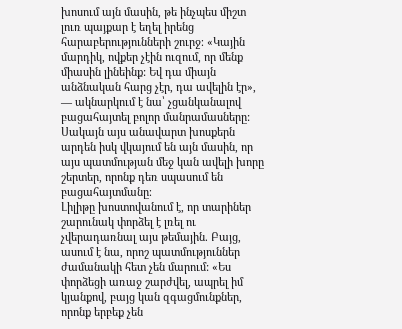խոսում այն մասին, թե ինչպես միշտ լուռ պայքար է եղել իրենց հարաբերությունների շուրջ։ «Կային մարդիկ, ովքեր չէին ուզում, որ մենք միասին լինեինք: Եվ դա միայն անձնական հարց չէր, դա ավելին էր», — ակնարկում է նա՝ չցանկանալով բացահայտել բոլոր մանրամասները: Սակայն այս անավարտ խոսքերն արդեն իսկ վկայում են այն մասին, որ այս պատմության մեջ կան ավելի խորը շերտեր, որոնք դեռ սպասում են բացահայտմանը։
Լիլիթը խոստովանում է, որ տարիներ շարունակ փորձել է լռել ու չվերադառնալ այս թեմային. Բայց, ասում է նա, որոշ պատմություններ ժամանակի հետ չեն մարում: «Ես փորձեցի առաջ շարժվել, ապրել իմ կյանքով, բայց կան զգացմունքներ, որոնք երբեք չեն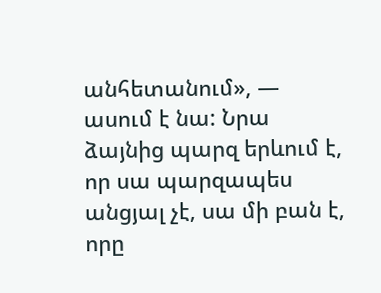անհետանում», — ասում է նա: Նրա ձայնից պարզ երևում է, որ սա պարզապես անցյալ չէ, սա մի բան է, որը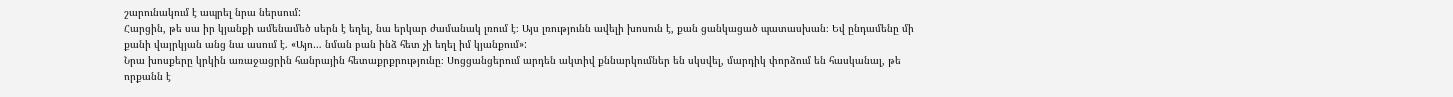շարունակում է ապրել նրա ներսում:
Հարցին, թե սա իր կյանքի ամենամեծ սերն է եղել, նա երկար ժամանակ լռում է։ Այս լռությունն ավելի խոսուն է, քան ցանկացած պատասխան։ Եվ ընդամենը մի քանի վայրկյան անց նա ասում է. «Այո… նման բան ինձ հետ չի եղել իմ կյանքում»:
Նրա խոսքերը կրկին առաջացրին հանրային հետաքրքրությունը։ Սոցցանցերում արդեն ակտիվ քննարկումներ են սկսվել, մարդիկ փորձում են հասկանալ, թե որքանն է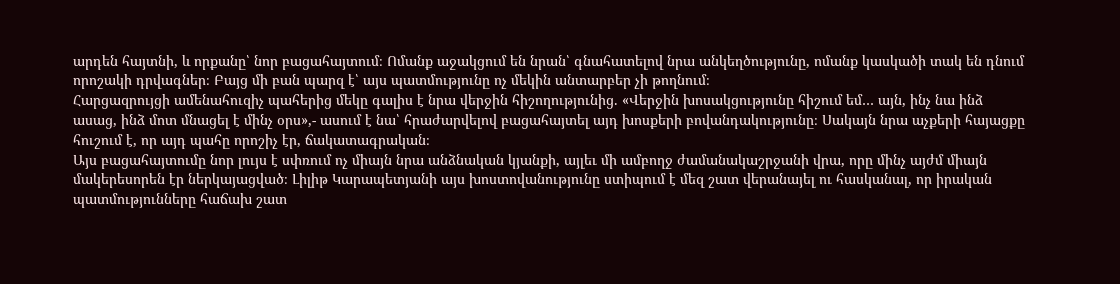արդեն հայտնի, և որքանը՝ նոր բացահայտում։ Ոմանք աջակցում են նրան՝ գնահատելով նրա անկեղծությունը, ոմանք կասկածի տակ են դնում որոշակի դրվագներ։ Բայց մի բան պարզ է՝ այս պատմությունը ոչ մեկին անտարբեր չի թողնում։
Հարցազրույցի ամենահուզիչ պահերից մեկը գալիս է նրա վերջին հիշողությունից. «Վերջին խոսակցությունը հիշում եմ… այն, ինչ նա ինձ ասաց, ինձ մոտ մնացել է մինչ օրս»,- ասում է նա՝ հրաժարվելով բացահայտել այդ խոսքերի բովանդակությունը։ Սակայն նրա աչքերի հայացքը հուշում է, որ այդ պահը որոշիչ էր, ճակատագրական։
Այս բացահայտումը նոր լույս է սփռում ոչ միայն նրա անձնական կյանքի, այլեւ մի ամբողջ ժամանակաշրջանի վրա, որը մինչ այժմ միայն մակերեսորեն էր ներկայացված։ Լիլիթ Կարապետյանի այս խոստովանությունը ստիպում է մեզ շատ վերանայել ու հասկանալ, որ իրական պատմությունները հաճախ շատ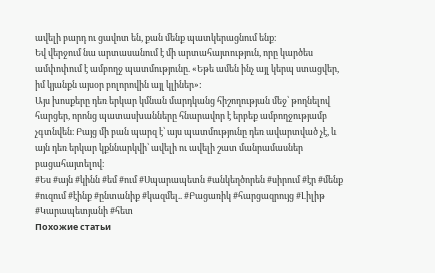ավելի բարդ ու ցավոտ են, քան մենք պատկերացնում ենք։
Եվ վերջում նա արտասանում է մի արտահայտություն, որը կարծես ամփոփում է ամբողջ պատմությունը. «Եթե ամեն ինչ այլ կերպ ստացվեր, իմ կյանքն այսօր բոլորովին այլ կլիներ»:
Այս խոսքերը դեռ երկար կմնան մարդկանց հիշողության մեջ՝ թողնելով հարցեր, որոնց պատասխանները հնարավոր է երբեք ամբողջությամբ չգտնվեն։ Բայց մի բան պարզ է՝ այս պատմությունը դեռ ավարտված չէ, և այն դեռ երկար կքննարկվի՝ ավելի ու ավելի շատ մանրամասներ բացահայտելով։
#Ես #այն #կինն #եմ #ում #Սպարապետն #անկեղծորեն #սիրում #էր #մենք #ուզում #էինք #ընտանիք #կազմել.. #Բացառիկ #հարցազրույց #Լիլիթ #Կարապետյանի #հետ
Похожие статьи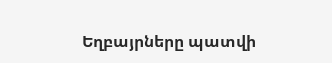Եղբայրները պատվի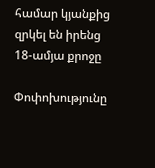համար կյանքից զրկել են իրենց 18-ամյա քրոջը

Փոփոխությունը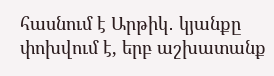հասնում է Արթիկ․ կյանքը փոխվում է, երբ աշխատանք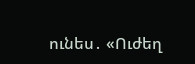ունես․ «Ուժեղ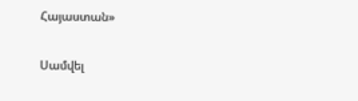Հայաստան»

Սամվել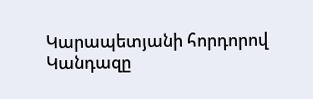Կարապետյանի հորդորով Կանդազը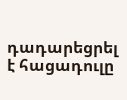դադարեցրել է հացադուլը